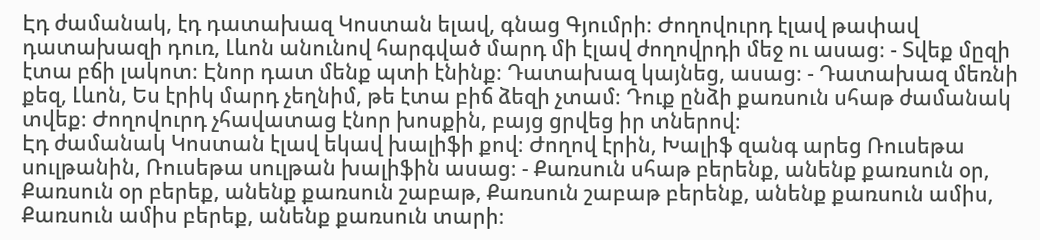Էդ ժամանակ, էդ դատախազ Կոստան ելավ, գնաց Գյումրի։ Ժողովուրդ էլավ թափավ դատախազի դուռ, Լևոն անունով հարգված մարդ մի էլավ ժողովրդի մեջ ու ասաց։ - Տվեք մըզի էտա բճի լակոտ։ Էնոր դատ մենք պտի էնինք։ Դատախազ կայնեց, ասաց։ - Դատախազ մեռնի քեզ, Լևոն, Ես էրիկ մարդ չեղնիմ, թե էտա բիճ ձեզի չտամ։ Դուք ընձի քառսուն սհաթ ժամանակ տվեք։ Ժողովուրդ չհավատաց էնոր խոսքին, բայց ցրվեց իր տներով։
Էդ ժամանակ Կոստան էլավ եկավ խալիֆի քով։ Ժողով էրին, Խալիֆ զանգ արեց Ռուսեթա սուլթանին, Ռուսեթա սուլթան խալիֆին ասաց։ - Քառսուն սհաթ բերենք, անենք քառսուն օր, Քառսուն օր բերեք, անենք քառսուն շաբաթ, Քառսուն շաբաթ բերենք, անենք քառսուն ամիս, Քառսուն ամիս բերեք, անենք քառսուն տարի։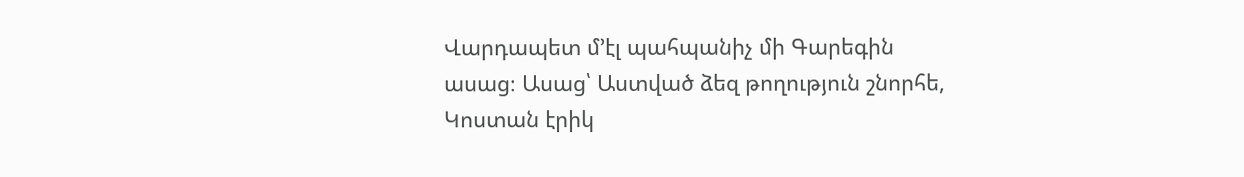Վարդապետ մ’էլ պահպանիչ մի Գարեգին ասաց։ Ասաց՝ Աստված ձեզ թողություն շնորհե, Կոստան էրիկ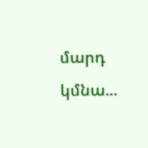մարդ կմնա...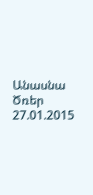Անասնա Ծռեր
27.01.2015